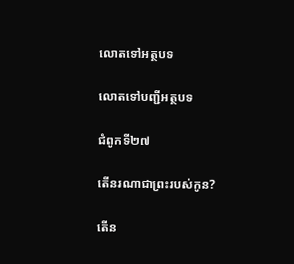លោតទៅអត្ថបទ

លោតទៅបញ្ជីអត្ថបទ

ជំពូកទី២៧

តើនរណាជាព្រះរបស់កូន?

តើន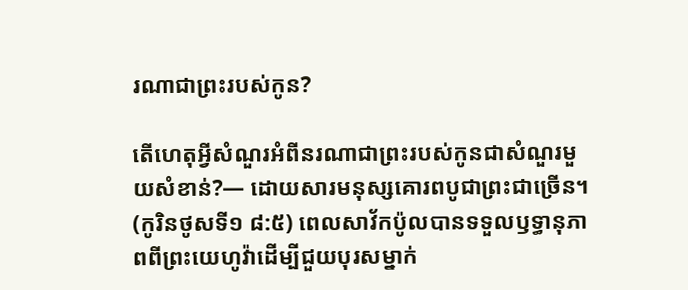រណាជាព្រះរបស់កូន?

តើហេតុអ្វីសំណួរអំពីនរណាជាព្រះរបស់កូនជាសំណួរមួយសំខាន់?— ដោយសារមនុស្សគោរពបូជាព្រះជាច្រើន។ (កូរិនថូសទី១ ៨:៥) ពេលសាវ័កប៉ូលបានទទួលឫទ្ធានុភាពពីព្រះយេហូវ៉ាដើម្បីជួយបុរសម្នាក់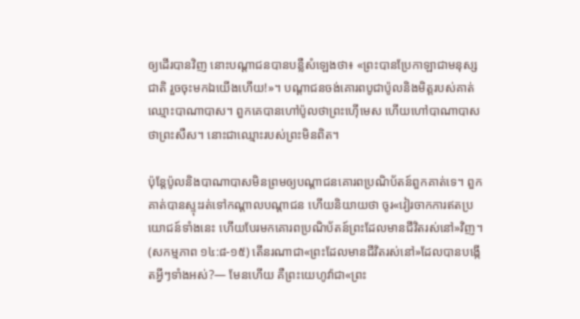ឲ្យដើរបានវិញ នោះបណ្ដាជនបានបន្លឺសំឡេងថា៖ «ព្រះបានប្រែកាឡាជាមនុស្សជាតិ រួចចុះមកឯយើងហើយ!»។ បណ្ដាជនចង់គោរពបូជាប៉ូលនិងមិត្តរបស់គាត់ឈ្មោះបាណាបាស។ ពួកគេបានហៅប៉ូលថាព្រះហ៊ើមេស ហើយហៅបាណាបាសថាព្រះសឺស។ នោះជាឈ្មោះរបស់ព្រះមិនពិត។

ប៉ុន្តែប៉ូលនិងបាណាបាសមិនព្រមឲ្យបណ្ដាជនគោរពប្រណិប័តន៍ពួកគាត់ទេ។ ពួកគាត់បានស្ទុះរត់ទៅកណ្ដាលបណ្ដាជន ហើយនិយាយថា ចូរ«វៀរចាកការឥតប្រយោជន៍ទាំងនេះ ហើយបែរមកគោរពប្រណិប័តន៍ព្រះដែលមានជីវិតរស់នៅ»វិញ។ (សកម្មភាព ១៤:៨-១៥) តើនរណាជា«ព្រះដែលមានជីវិតរស់នៅ»ដែលបានបង្កើតអ្វីៗទាំងអស់?— មែនហើយ គឺព្រះយេហូវ៉ាជា«ព្រះ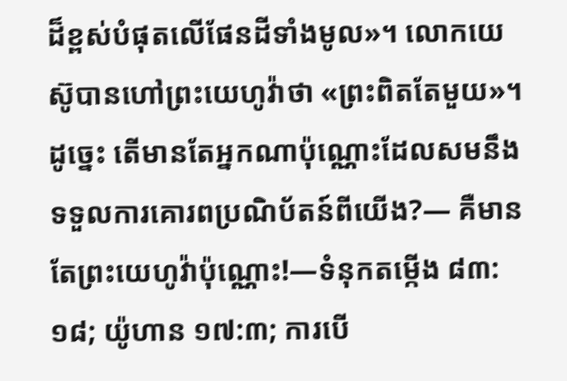ដ៏ខ្ពស់បំផុតលើផែនដីទាំងមូល»។ លោកយេស៊ូបានហៅព្រះយេហូវ៉ាថា «ព្រះពិតតែមួយ»។ ដូច្នេះ តើមានតែអ្នកណាប៉ុណ្ណោះដែលសមនឹងទទួលការគោរពប្រណិប័តន៍ពីយើង?— គឺមានតែព្រះយេហូវ៉ាប៉ុណ្ណោះ!—ទំនុកតម្កើង ៨៣:១៨; យ៉ូហាន ១៧:៣; ការបើ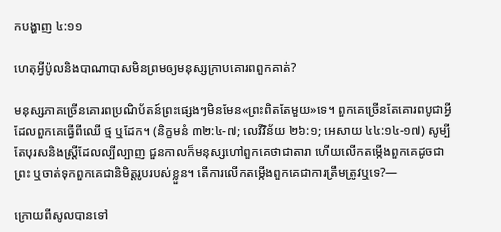កបង្ហាញ ៤:១១

ហេតុអ្វីប៉ូលនិងបាណាបាសមិនព្រមឲ្យមនុស្សក្រាបគោរពពួកគាត់?

មនុស្សភាគច្រើនគោរពប្រណិប័តន៍ព្រះផ្សេងៗមិនមែន«ព្រះពិតតែមួយ»ទេ។ ពួកគេច្រើនតែគោរពបូជាអ្វីដែលពួកគេធ្វើពីឈើ ថ្ម ឬដែក។ (និក្ខមនំ ៣២:៤-៧; លេវីវិន័យ ២៦:១; អេសាយ ៤៤:១៤-១៧) សូម្បីតែបុរសនិងស្ដ្រីដែលល្បីល្បាញ ជួនកាលក៏មនុស្សហៅពួកគេថាជាតារា ហើយលើកតម្កើងពួកគេដូចជាព្រះ ឬចាត់ទុកពួកគេជានិមិត្តរូបរបស់ខ្លួន។ តើការលើកតម្កើងពួកគេជាការត្រឹមត្រូវឬទេ?—

ក្រោយពីសូលបានទៅ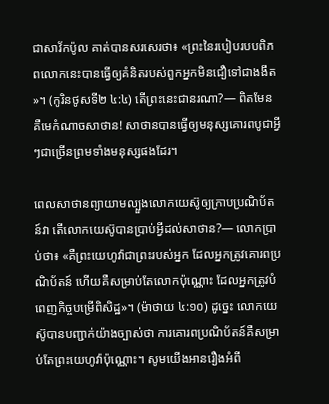ជាសាវ័កប៉ូល គាត់បានសរសេរថា៖ «ព្រះនៃរបៀបរបបពិភពលោកនេះបានធ្វើឲ្យគំនិតរបស់ពួកអ្នកមិនជឿទៅជាងងឹត»។ (កូរិនថូសទី២ ៤:៤) តើព្រះនេះជានរណា?— ពិតមែន គឺមេកំណាចសាថាន! សាថានបានធ្វើឲ្យមនុស្សគោរពបូជាអ្វីៗជាច្រើនព្រមទាំងមនុស្សផងដែរ។

ពេលសាថានព្យាយាមល្បួងលោកយេស៊ូឲ្យក្រាបប្រណិប័តន៍វា តើលោកយេស៊ូបានប្រាប់អ្វីដល់សាថាន?— លោកប្រាប់ថា៖ «គឺព្រះយេហូវ៉ាជាព្រះរបស់អ្នក ដែលអ្នកត្រូវគោរពប្រណិប័តន៍ ហើយគឺសម្រាប់តែលោកប៉ុណ្ណោះ ដែលអ្នកត្រូវបំពេញកិច្ចបម្រើពិសិដ្ឋ»។ (ម៉ាថាយ ៤:១០) ដូច្នេះ លោកយេស៊ូបានបញ្ជាក់យ៉ាងច្បាស់ថា ការគោរពប្រណិប័តន៍គឺសម្រាប់តែព្រះយេហូវ៉ាប៉ុណ្ណោះ។ សូមយើងអានរឿងអំពី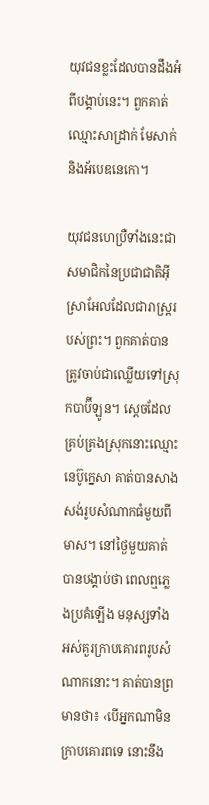យុវជនខ្លះដែលបានដឹងអំពីបង្គាប់នេះ។ ពួកគាត់ឈ្មោះសាដ្រាក់ មែសាក់ និងអ័បេឌនេកោ។

យុវជនហេប្រឺទាំងនេះជាសមាជិកនៃប្រជាជាតិអ៊ីស្រាអែលដែលជារាស្ដ្ររបស់ព្រះ។ ពួកគាត់បានត្រូវចាប់ជាឈ្លើយទៅស្រុកបាប៊ីឡូន។ ស្ដេចដែលគ្រប់គ្រងស្រុកនោះឈ្មោះនេប៊ូក្នេសា គាត់បានសាងសង់រូបសំណាកធំមួយពីមាស។ នៅថ្ងៃមួយគាត់បានបង្គាប់ថា ពេលឮភ្លេងប្រគំឡើង មនុស្សទាំងអស់គួរក្រាបគោរពរូបសំណាកនោះ។ គាត់បានព្រមានថា៖ ‹បើអ្នកណាមិនក្រាបគោរពទេ នោះនឹង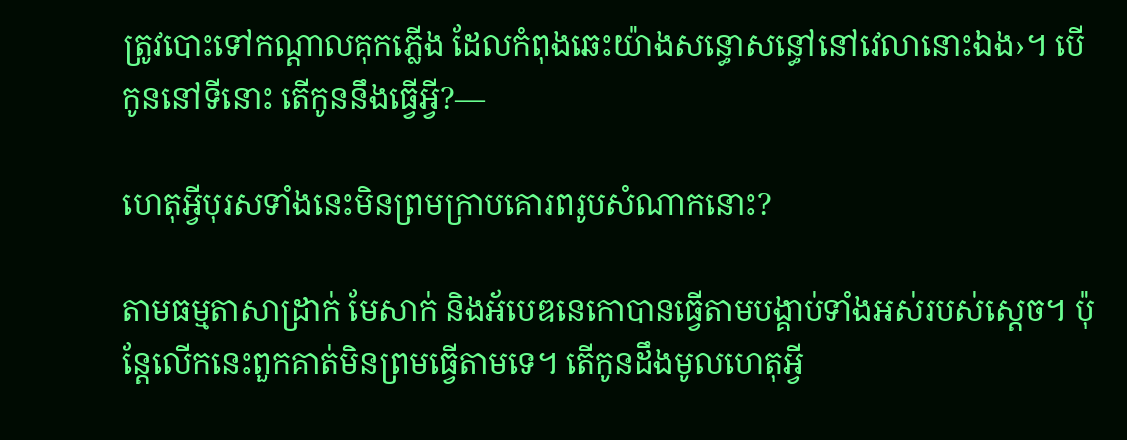ត្រូវបោះទៅកណ្ដាលគុកភ្លើង ដែលកំពុងឆេះយ៉ាងសន្ធោសន្ធៅនៅវេលានោះឯង›។ បើកូននៅទីនោះ តើកូននឹងធ្វើអ្វី?—

ហេតុអ្វីបុរសទាំងនេះមិនព្រមក្រាបគោរពរូបសំណាកនោះ?

តាមធម្មតាសាដ្រាក់ មែសាក់ និងអ័បេឌនេកោបានធ្វើតាមបង្គាប់ទាំងអស់របស់ស្ដេច។ ប៉ុន្តែលើកនេះពួកគាត់មិនព្រមធ្វើតាមទេ។ តើកូនដឹងមូលហេតុអ្វី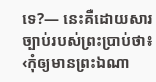ទេ?— នេះគឺដោយសារច្បាប់របស់ព្រះប្រាប់ថា៖ ‹កុំឲ្យមានព្រះឯណា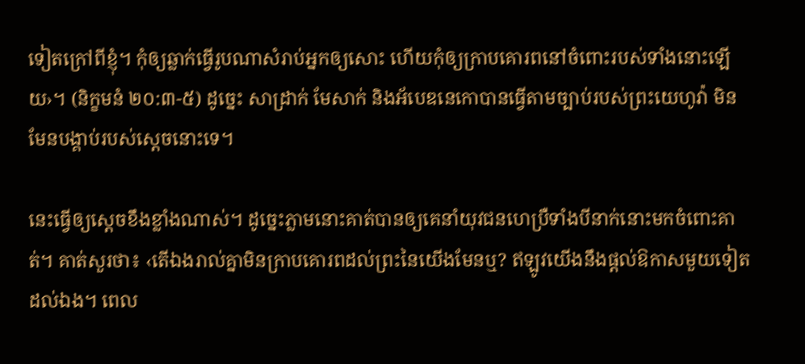ទៀតក្រៅពីខ្ញុំ។ កុំឲ្យឆ្លាក់ធ្វើរូបណាសំរាប់អ្នកឲ្យសោះ ហើយកុំឲ្យក្រាបគោរពនៅចំពោះរបស់ទាំងនោះឡើយ›។ (និក្ខមនំ ២០:៣-៥) ដូច្នេះ សាដ្រាក់ មែសាក់ និងអ័បេឌនេកោបានធ្វើតាមច្បាប់របស់ព្រះយេហូវ៉ា មិនមែនបង្គាប់របស់ស្ដេចនោះទេ។

នេះធ្វើឲ្យស្ដេចខឹងខ្លាំងណាស់។ ដូច្នេះភ្លាមនោះគាត់បានឲ្យគេនាំយុវជនហេប្រឺទាំងបីនាក់នោះមកចំពោះគាត់។ គាត់សួរថា៖ ‹តើឯងរាល់គ្នាមិនក្រាបគោរពដល់ព្រះនៃយើងមែនឬ? ឥឡូវយើងនឹងផ្ដល់ឱកាសមួយទៀតដល់ឯង។ ពេល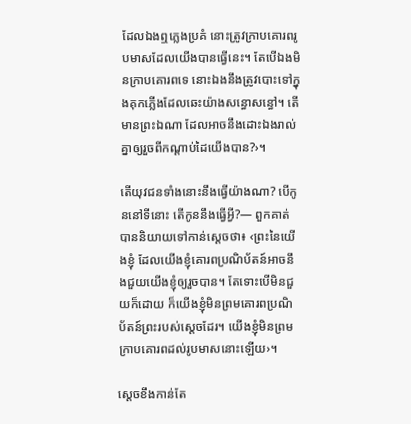ដែលឯងឮភ្លេងប្រគំ នោះត្រូវក្រាបគោរពរូបមាសដែលយើងបានធ្វើនេះ។ តែបើឯងមិនក្រាបគោរពទេ នោះឯងនឹងត្រូវបោះទៅក្នុងគុកភ្លើងដែលឆេះយ៉ាងសន្ធោសន្ធៅ។ តើមានព្រះឯណា ដែលអាចនឹងដោះឯងរាល់គ្នាឲ្យរួចពីកណ្ដាប់ដៃយើងបាន?›។

តើយុវជនទាំងនោះនឹងធ្វើយ៉ាងណា? បើកូននៅទីនោះ តើកូននឹងធ្វើអ្វី?— ពួកគាត់បាននិយាយទៅកាន់ស្ដេចថា៖ ‹ព្រះនៃយើងខ្ញុំ ដែលយើងខ្ញុំគោរពប្រណិប័តន៍អាចនឹងជួយយើងខ្ញុំឲ្យរួចបាន។ តែទោះបើមិនជួយក៏ដោយ ក៏យើងខ្ញុំមិនព្រមគោរពប្រណិប័តន៍ព្រះរបស់ស្ដេចដែរ។ យើងខ្ញុំមិនព្រមក្រាបគោរពដល់រូបមាសនោះឡើយ›។

ស្ដេចខឹងកាន់តែ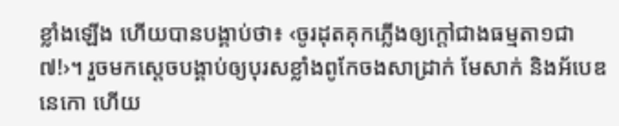ខ្លាំងឡើង ហើយបានបង្គាប់ថា៖ ‹ចូរដុតគុកភ្លើងឲ្យក្ដៅជាងធម្មតា១ជា៧!›។ រួចមកស្ដេចបង្គាប់ឲ្យបុរសខ្លាំងពូកែចងសាដ្រាក់ មែសាក់ និងអ័បេឌនេកោ ហើយ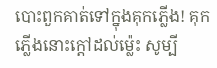បោះពួកគាត់ទៅក្នុងគុកភ្លើង! គុកភ្លើងនោះក្ដៅដល់ម៉្លេះ សូម្បី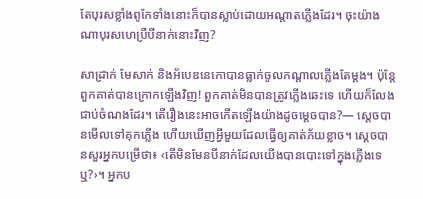តែបុរសខ្លាំងពូកែទាំងនោះក៏បានស្លាប់ដោយអណ្ដាតភ្លើងដែរ។ ចុះយ៉ាងណាបុរសហេប្រឺបីនាក់នោះវិញ?

សាដ្រាក់ មែសាក់ និងអ័បេឌនេកោបានធ្លាក់ចូលកណ្ដាលភ្លើងតែម្ដង។ ប៉ុន្តែពួកគាត់បានក្រោកឡើងវិញ! ពួកគាត់មិនបានត្រូវភ្លើងឆេះទេ ហើយក៏លែងជាប់ចំណងដែរ។ តើរឿងនេះអាចកើតឡើងយ៉ាងដូចម្ដេចបាន?— ស្ដេចបានមើលទៅគុកភ្លើង ហើយឃើញអ្វីមួយដែលធ្វើឲ្យគាត់ភ័យខ្លាច។ ស្ដេចបានសួរអ្នកបម្រើថា៖ ‹តើមិនមែនបីនាក់ដែលយើងបានបោះទៅក្នុងភ្លើងទេឬ?›។ អ្នកប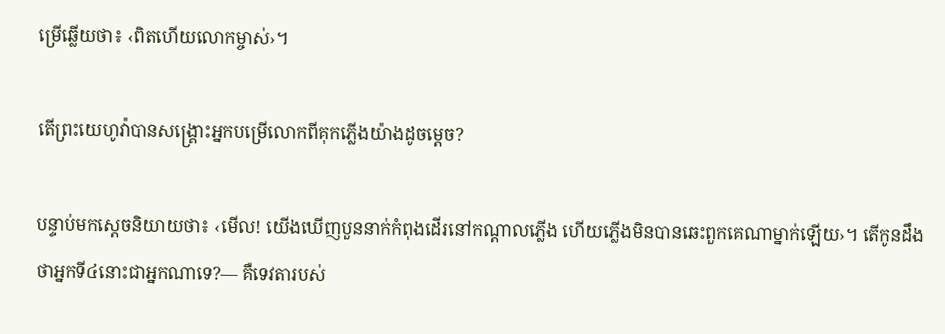ម្រើឆ្លើយថា៖ ‹ពិតហើយលោកម្ចាស់›។

តើព្រះយេហូវ៉ាបានសង្គ្រោះអ្នកបម្រើលោកពីគុកភ្លើងយ៉ាងដូចម្ដេច?

បន្ទាប់មកស្ដេចនិយាយថា៖ ‹មើល! យើងឃើញបួននាក់កំពុងដើរនៅកណ្ដាលភ្លើង ហើយភ្លើងមិនបានឆេះពួកគេណាម្នាក់ឡើយ›។ តើកូនដឹងថាអ្នកទី៤នោះជាអ្នកណាទេ?— គឺទេវតារបស់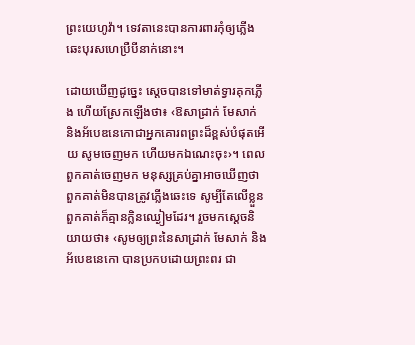ព្រះយេហូវ៉ា។ ទេវតានេះបានការពារកុំឲ្យភ្លើងឆេះបុរសហេប្រឺបីនាក់នោះ។

ដោយឃើញដូច្នេះ ស្ដេចបានទៅមាត់ទ្វារគុកភ្លើង ហើយស្រែកឡើងថា៖ ‹ឱសាដ្រាក់ មែសាក់ និងអ័បេឌនេកោជាអ្នកគោរពព្រះដ៏ខ្ពស់បំផុតអើយ សូមចេញមក ហើយមកឯណេះចុះ›។ ពេលពួកគាត់ចេញមក មនុស្សគ្រប់គ្នាអាចឃើញថាពួកគាត់មិនបានត្រូវភ្លើងឆេះទេ សូម្បីតែលើខ្លួនពួកគាត់ក៏គ្មានក្លិនឈ្ងៀមដែរ។ រួចមកស្ដេចនិយាយថា៖ ‹សូមឲ្យព្រះនៃសាដ្រាក់ មែសាក់ និងអ័បេឌនេកោ បានប្រកបដោយព្រះពរ ជា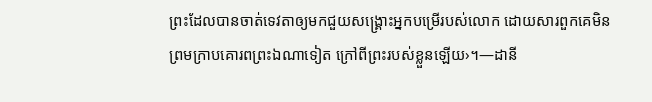ព្រះដែលបានចាត់ទេវតាឲ្យមកជួយសង្គ្រោះអ្នកបម្រើរបស់លោក ដោយសារពួកគេមិនព្រមក្រាបគោរពព្រះឯណាទៀត ក្រៅពីព្រះរបស់ខ្លួនឡើយ›។—ដានី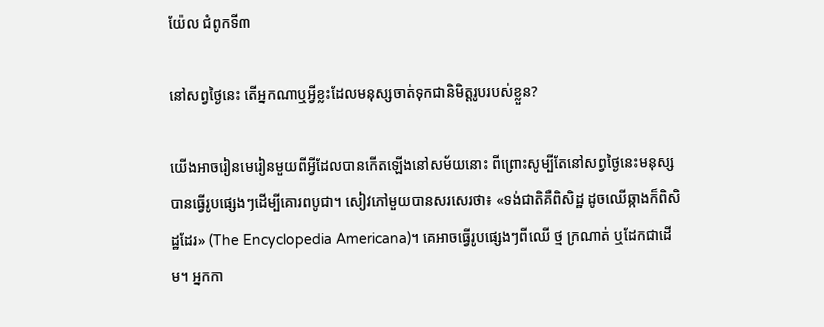យ៉ែល ជំពូកទី៣

នៅសព្វថ្ងៃនេះ តើអ្នកណាឬអ្វីខ្លះដែលមនុស្សចាត់ទុកជានិមិត្តរូបរបស់ខ្លួន?

យើងអាចរៀនមេរៀនមួយពីអ្វីដែលបានកើតឡើងនៅសម័យនោះ ពីព្រោះសូម្បីតែនៅសព្វថ្ងៃនេះមនុស្សបានធ្វើរូបផ្សេងៗដើម្បីគោរពបូជា។ សៀវភៅមួយបានសរសេរថា៖ «ទង់ជាតិគឺពិសិដ្ឋ ដូចឈើឆ្កាងក៏ពិសិដ្ឋដែរ» (The Encyclopedia Americana)។ គេអាចធ្វើរូបផ្សេងៗពីឈើ ថ្ម ក្រណាត់ ឬដែកជាដើម។ អ្នកកា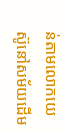ន់តាមលោកយេស៊ូនៅសម័យដើម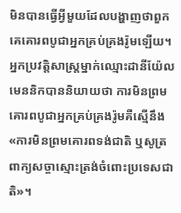មិនបានធ្វើអ្វីមួយដែលបង្ហាញថាពួកគេគោរពបូជាអ្នកគ្រប់គ្រងរ៉ូមឡើយ។ អ្នកប្រវត្តិសាស្ដ្រម្នាក់ឈ្មោះដានីយ៉ែល មេននិកបាននិយាយថា ការមិនព្រមគោរពបូជាអ្នកគ្រប់គ្រងរ៉ូមគឺស្មើនឹង«ការមិនព្រមគោរពទង់ជាតិ ឬសូត្រពាក្យសច្ចាស្មោះត្រង់ចំពោះប្រទេសជាតិ»។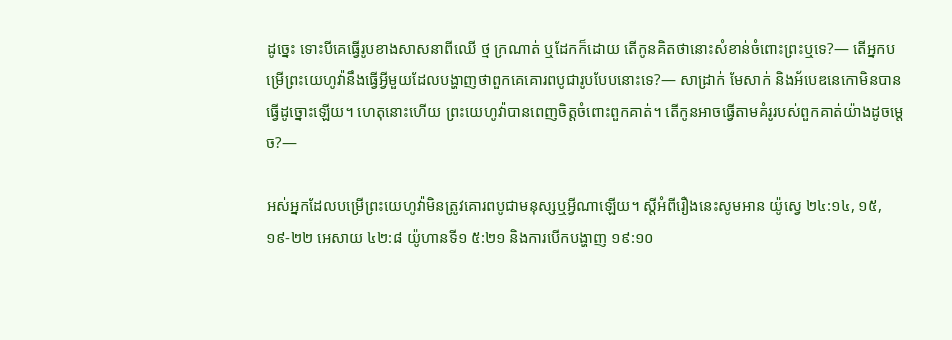ដូច្នេះ ទោះបីគេធ្វើរូបខាងសាសនាពីឈើ ថ្ម ក្រណាត់ ឬដែកក៏ដោយ តើកូនគិតថានោះសំខាន់ចំពោះព្រះឬទេ?— តើអ្នកបម្រើព្រះយេហូវ៉ានឹងធ្វើអ្វីមួយដែលបង្ហាញថាពួកគេគោរពបូជារូបបែបនោះទេ?— សាដ្រាក់ មែសាក់ និងអ័បេឌនេកោមិនបានធ្វើដូច្នោះឡើយ។ ហេតុនោះហើយ ព្រះយេហូវ៉ាបានពេញចិត្តចំពោះពួកគាត់។ តើកូនអាចធ្វើតាមគំរូរបស់ពួកគាត់យ៉ាងដូចម្ដេច?—

អស់អ្នកដែលបម្រើព្រះយេហូវ៉ាមិនត្រូវគោរពបូជាមនុស្សឬអ្វីណាឡើយ។ ស្ដីអំពីរឿងនេះសូមអាន យ៉ូស្វេ ២៤:១៤, ១៥, ១៩-២២ អេសាយ ៤២:៨ យ៉ូហានទី១ ៥:២១ និងការបើកបង្ហាញ ១៩:១០